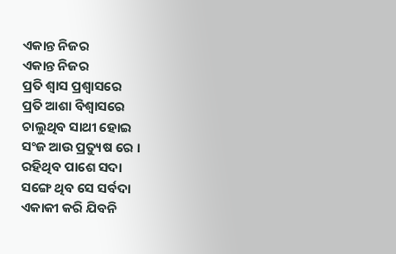ଏକାନ୍ତ ନିଜର
ଏକାନ୍ତ ନିଜର
ପ୍ରତି ଶ୍ୱାସ ପ୍ରଶ୍ଵାସରେ
ପ୍ରତି ଆଶା ବିଶ୍ୱାସରେ
ଚାଲୁଥିବ ସାଥୀ ହୋଇ
ସଂଜ ଆଉ ପ୍ରତ୍ୟୁଷ ରେ ।
ରହିଥିବ ପାଶେ ସଦା
ସଙ୍ଗେ ଥିବ ସେ ସର୍ବଦା
ଏକାକୀ କରି ଯିବନି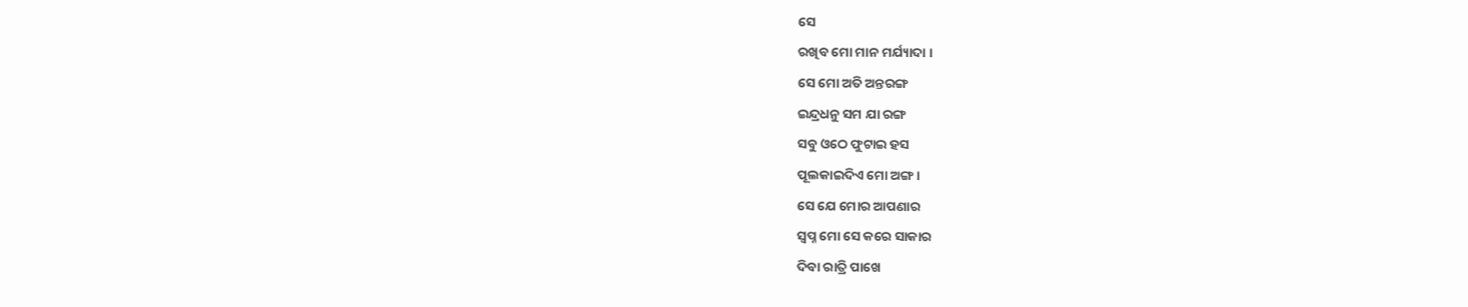ସେ
ରଖିବ ମୋ ମାନ ମର୍ଯ୍ୟାଦା ।
ସେ ମୋ ଅତି ଅନ୍ତରଙ୍ଗ
ଇନ୍ଦ୍ରଧନୁ ସମ ଯା ରଙ୍ଗ
ସବୁ ଓଠେ ଫୁଟାଇ ହସ
ପୂଲକାଇଦିଏ ମୋ ଅଙ୍ଗ ।
ସେ ଯେ ମୋର ଆପଣାର
ସ୍ବପ୍ନ ମୋ ସେ କରେ ସାକାର
ଦିବା ରାତ୍ରି ପାଖେ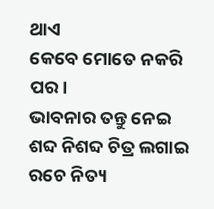ଥାଏ
କେବେ ମୋତେ ନକରି ପର।
ଭାବନାର ତନ୍ତୁ ନେଇ
ଶବ୍ଦ ନିଶବ୍ଦ ଚିତ୍ର ଲଗାଇ
ରଚେ ନିତ୍ୟ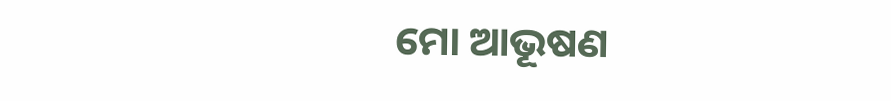ମୋ ଆଭୂଷଣ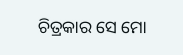ଚିତ୍ରକାର ସେ ମୋ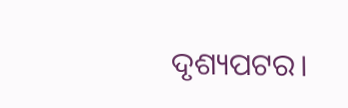ଦୃଶ୍ୟପଟର।